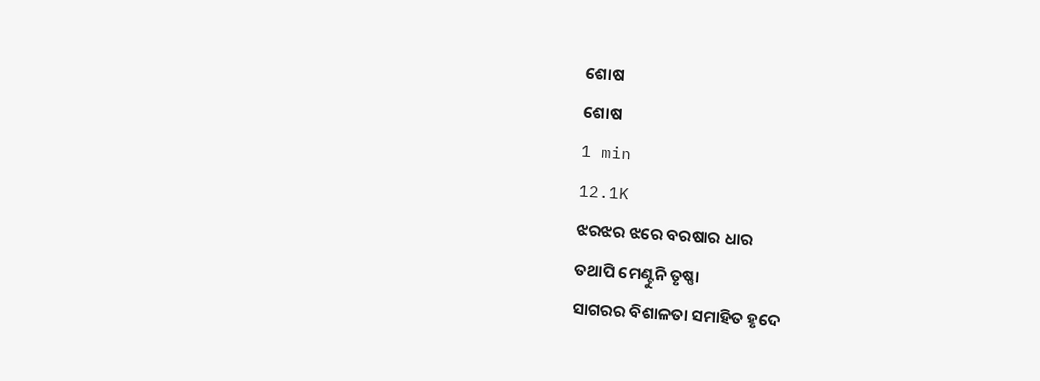ଶୋଷ
ଶୋଷ
1 min
12.1K
ଝରଝର ଝରେ ବରଷାର ଧାର
ତଥାପି ମେଣ୍ଟୁନି ତୃଷ୍ଣା
ସାଗରର ବିଶାଳତା ସମାହିତ ହୃଦେ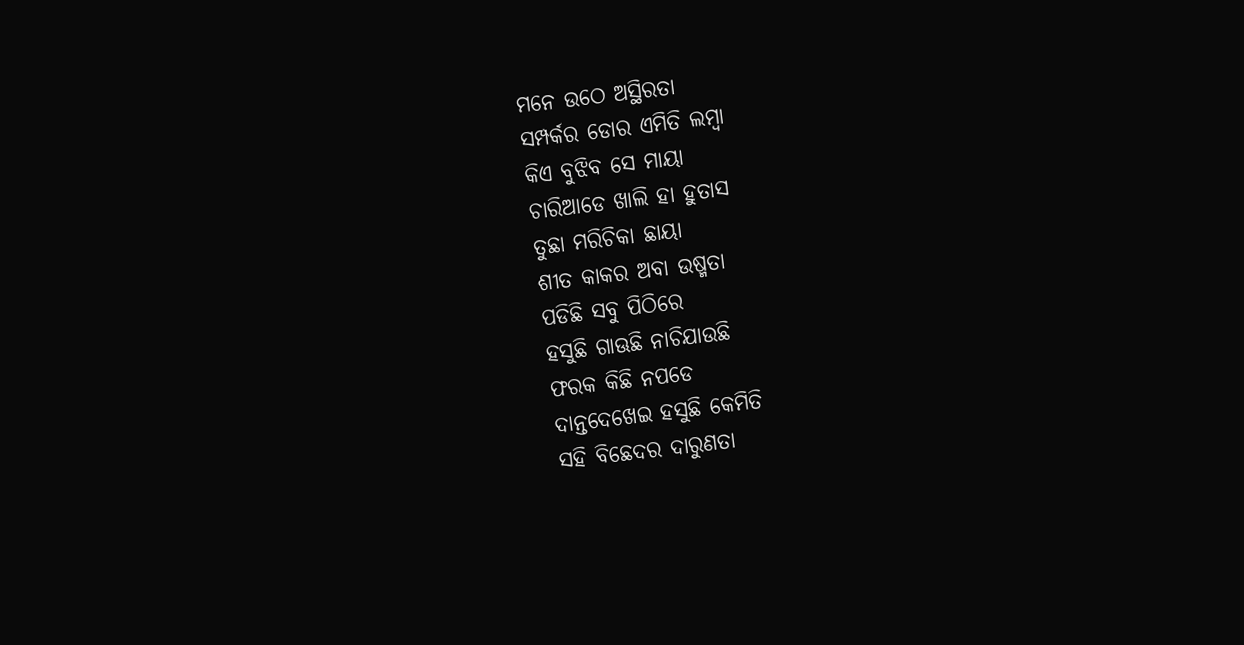ମନେ ଉଠେ ଅସ୍ଥିରତା
ସମ୍ପର୍କର ଡୋର ଏମିତି ଲମ୍ବା
କିଏ ବୁଝିବ ସେ ମାୟା
ଚାରିଆଡେ ଖାଲି ହା ହୁତାସ
ତୁଛା ମରିଚିକା ଛାୟା
ଶୀତ କାକର ଅବା ଉଷ୍ମତା
ପଡିଛି ସବୁ ପିଠିରେ
ହସୁଛି ଗାଊଛି ନାଚିଯାଉଛି
ଫରକ କିଛି ନପଡେ
ଦାନ୍ତଦେଖେଇ ହସୁଛି କେମିତି
ସହି ବିଛେଦର ଦାରୁଣତା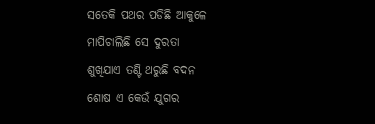ସତେକି ପଥର ପଡିଛି ଆକୁଳେ
ମାପିଚାଲିଛି ସେ ଦୁରତା
ଶୁଖିଯାଏ ତଣ୍ଟି ଥରୁଛି ବଦନ
ଶୋଷ ଏ କେଉଁ ଯୁଗର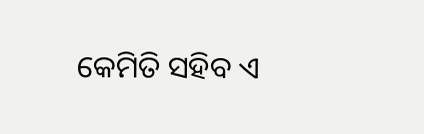କେମିତି ସହିବ ଏ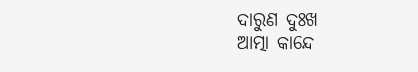ଦାରୁଣ ଦୁଃଖ
ଆତ୍ମା କାନ୍ଦେ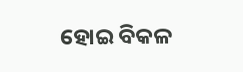ହୋଇ ବିକଳ